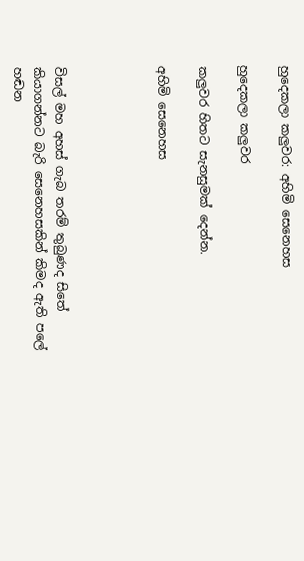හුදෙකලා කලුවර: අහිමි සෙනෙහස

හුදෙකලා කලුවර

කලුවර හිතට සැනසුමක් දෙන්න.

අහිමි සෙනෙහස




විසල් මහ අහස් ගැබ තරම් තුබුණද සිතේ
කියාගන්නට බැරි සෙනෙහසකින් කිමද ඇති පලේ
හඬන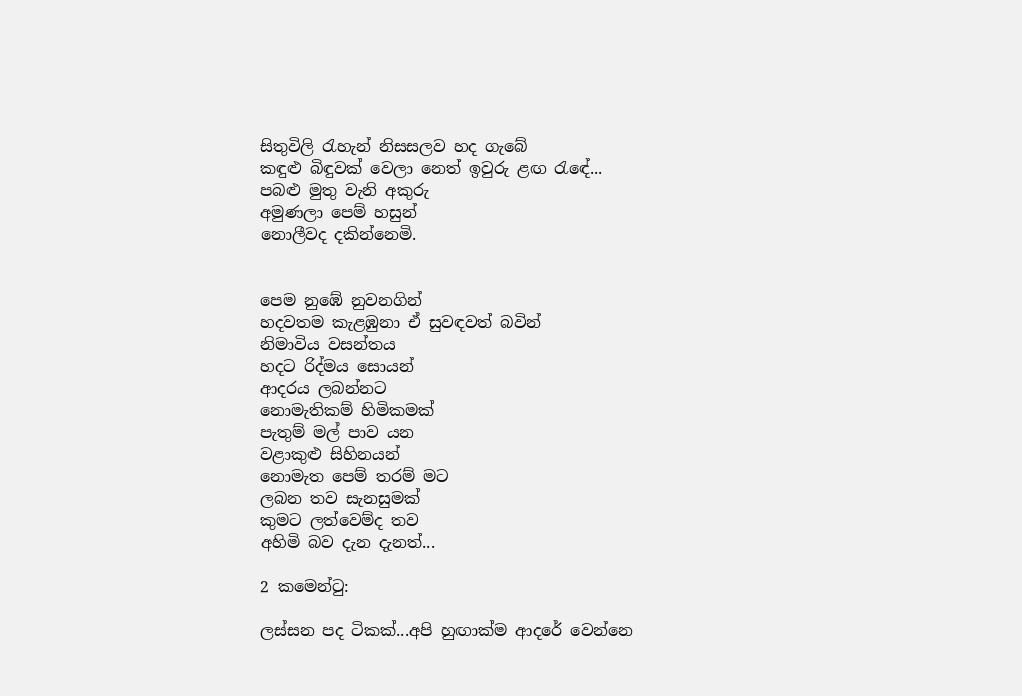සිතුවිලි රැහැන් නිසසලව හද ගැබේ
කඳුළු බිඳුවක් වෙලා නෙත් ඉවුරු ළඟ රැඳේ...
පබළු මුතු වැනි අකුරු
අමුණලා පෙම් හසුන්
නොලීවද දකින්නෙමි.


පෙම නුඹේ නුවනගින්
හදවතම කැළඹුනා ඒ සුවඳවත් බවින්
නිමාවිය වසන්තය
හදට රිද්මය සොයන්
ආදරය ලබන්නට
නොමැතිකම් හිමිකමක්
පැතුම් මල් පාව යන
වළාකුළු සිහිනයන්
නොමැත පෙම් තරම් මට
ලබන තව සැනසුමක්
කුමට ලත්වෙම්ද තව
අහිමි බව දැන දැනත්...

2 කමෙන්ටු:

ලස්සන පද ටිකක්...අපි හුඟාක්ම ආදරේ වෙන්නෙ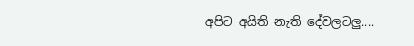අපිට අයිති නැති දේවලටලු....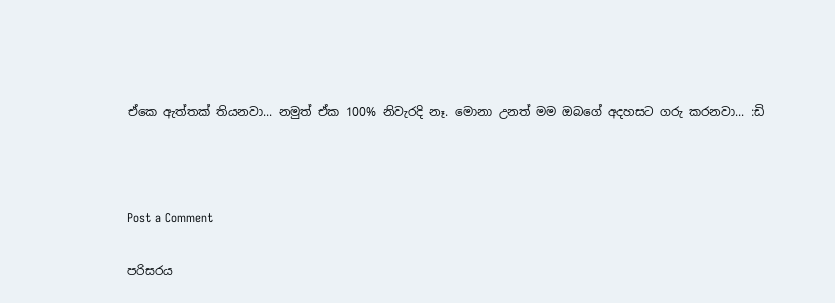ඒකෙ ඇත්තක් තියනවා... නමුත් ඒක 100% නිවැරදි නෑ. මොනා උනත් මම ඔබගේ අදහසට ගරු කරනවා... :ඩි



Post a Comment

පරිසරය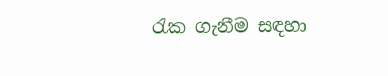රැක ගැනීම සඳහා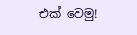එක් වෙමු!